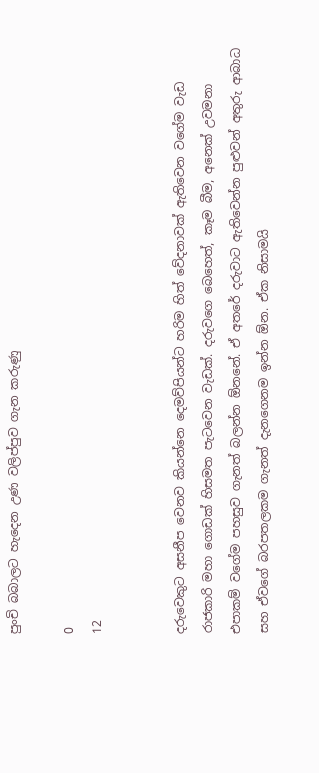පුංචි බබාලට හැදෙන උණ වලිප්පුව ගැන කරුණු

0
12


දරුවෙකුට අසනීප වෙනව කියන්නෙ දෙමව්පියන්ට හරිම හිත් වේදනාවක් ඇතිවෙන වගේම වැඩ රාජකාරි මහා ගොඩක් හිසමත පැටවෙන වැඩක්. දරුවගෙ බෙහෙත්, කෑම බීම, අනෙක් උවමනා එපාකම් වගේම පහසුව ගැනත් බලන්න ඕනනේ. ඒ අතරේ දරුවාට ඇතිවෙන්න පුළුවන් අතුරු ආබාධ සහ ඒවගේ බරපතලකම ගැනත් දැනගෙනම ඉන්න ඕන. ඒක නිසාමයි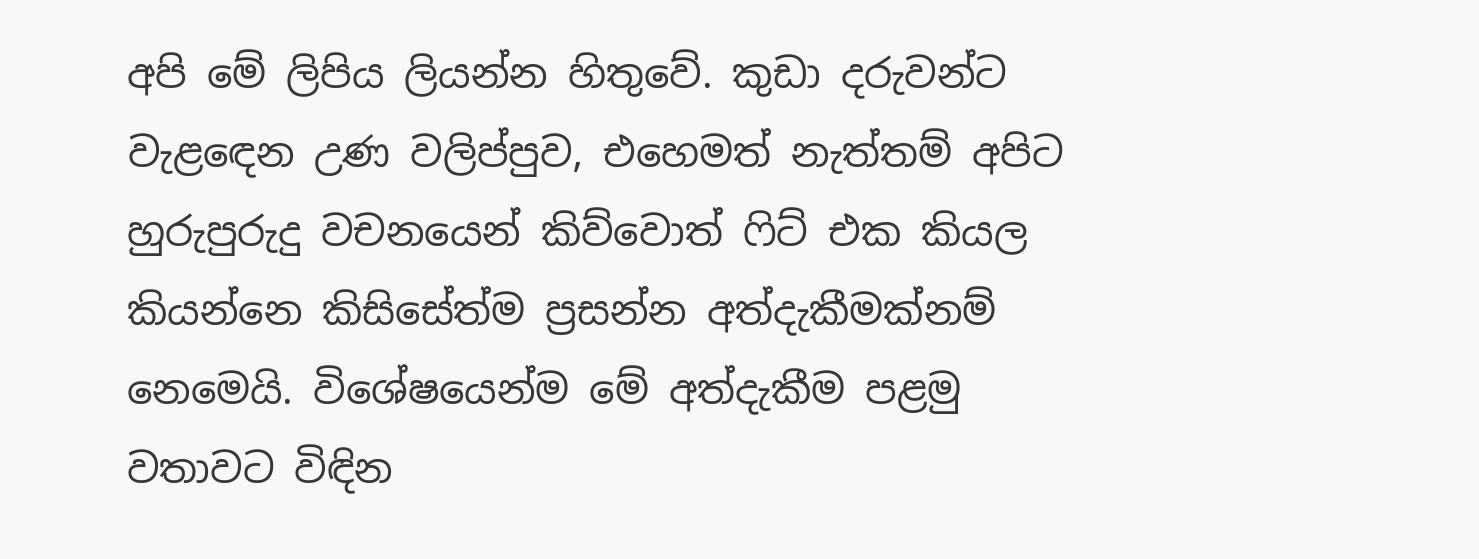අපි මේ ලිපිය ලියන්න හිතුවේ. කුඩා දරුවන්ට වැළඳෙන උණ වලිප්පුව, එහෙමත් නැත්තම් අපිට හුරුපුරුදු වචනයෙන් කිව්වොත් ෆිට් එක කියල කියන්නෙ කිසිසේත්ම ප්‍රසන්න අත්දැකීමක්නම් නෙමෙයි. විශේෂයෙන්ම මේ අත්දැකීම පළමු වතාවට විඳින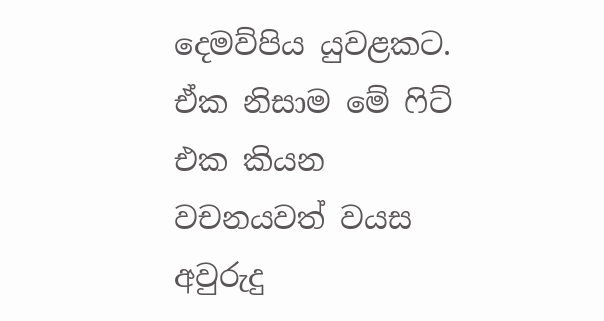දෙමව්පිය යුවළකට. ඒක නිසාම මේ ෆිට් එක කියන වචනයවත් වයස අවුරුදු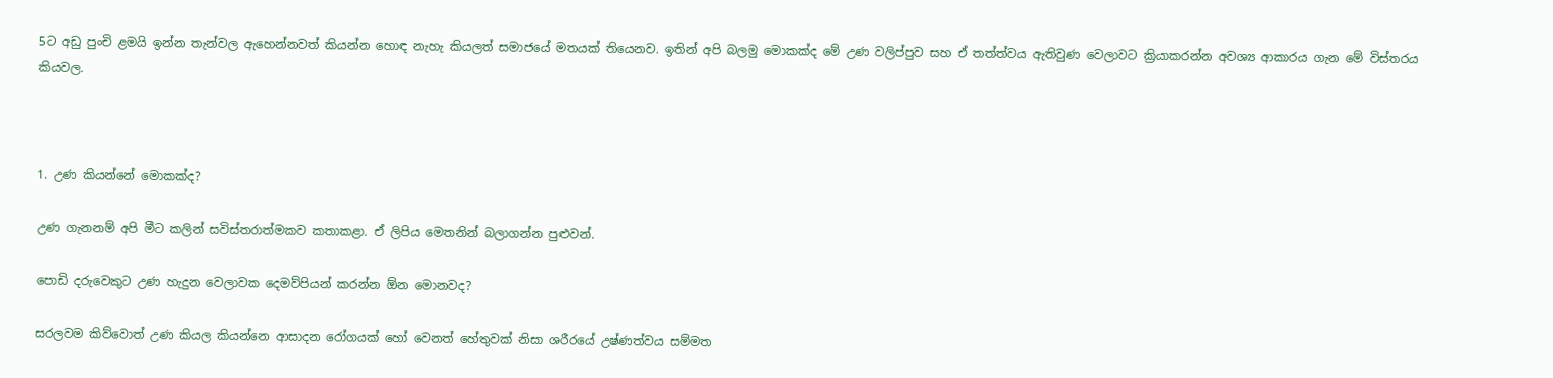5ට අඩු පුංචි ළමයි ඉන්න තැන්වල ඇහෙන්නවත් කියන්න හොඳ නැහැ කියලත් සමාජයේ මතයක් තියෙනව. ඉතින් අපි බලමු මොකක්ද මේ උණ වලිප්පුව සහ ඒ තත්ත්වය ඇතිවුණ වෙලාවට ක්‍රියාකරන්න අවශ්‍ය ආකාරය ගැන මේ විස්තරය කියවල.



1. උණ කියන්නේ මොකක්ද?

උණ ගැනනම් අපි මීට කලින් සවිස්තරාත්මකව කතාකළා. ඒ ලිපිය මෙතනින් බලාගන්න පුළුවන්.

පොඩි දරුවෙකුට උණ හැදුන වෙලාවක දෙමව්පියන් කරන්න ඕන මොනවද?

සරලවම කිව්වොත් උණ කියල කියන්නෙ ආසාදන රෝගයක් හෝ වෙනත් හේතුවක් නිසා ශරීරයේ උෂ්ණත්වය සම්මත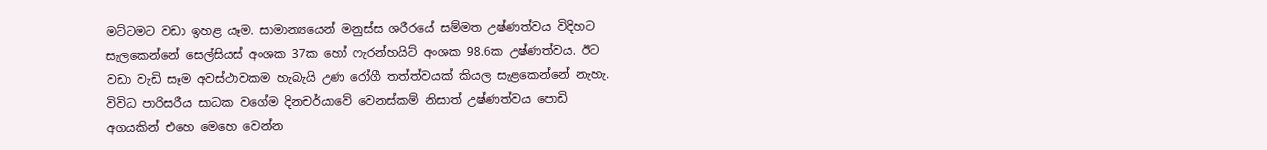මට්ටමට වඩා ඉහළ යෑම. සාමාන්‍යයෙන් මනුස්ස ශරීරයේ සම්මත උෂ්ණත්වය විදිහට සැලකෙන්නේ සෙල්සියස් අංශක 37ක හෝ ෆැරන්හයිට් අංශක 98.6ක උෂ්ණත්වය. ඊට වඩා වැඩි සෑම අවස්ථාවකම හැබැයි උණ රෝගී තත්ත්වයක් කියල සැළකෙන්නේ නැහැ. විවිධ පාරිසරීය සාධක වගේම දිනචර්යාවේ වෙනස්කම් නිසාත් උෂ්ණත්වය පොඩි අගයකින් එහෙ මෙහෙ වෙන්න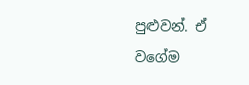පුළුවන්. ඒ වගේම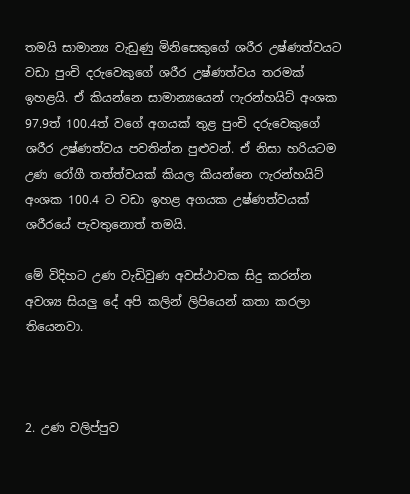තමයි සාමාන්‍ය වැඩුණු මිනිසෙකුගේ ශරීර උෂ්ණත්වයට වඩා පුංචි දරුවෙකුගේ ශරීර උෂ්ණත්වය තරමක් ඉහළයි. ඒ කියන්නෙ සාමාන්‍යයෙන් ෆැරන්හයිට් අංශක 97.9ත් 100.4ත් වගේ අගයක් තුළ පුංචි දරුවෙකුගේ ශරීර උෂ්ණත්වය පවතින්න පුළුවන්. ඒ නිසා හරියටම උණ රෝගී තත්ත්වයක් කියල කියන්නෙ ෆැරන්හයිට් අංශක 100.4 ට වඩා ඉහළ අගයක උෂ්ණත්වයක් ශරීරයේ පැවතුනොත් තමයි.

මේ විදිහට උණ වැඩිවුණ අවස්ථාවක සිදු කරන්න අවශ්‍ය සියලු දේ අපි කලින් ලිපියෙන් කතා කරලා තියෙනවා.



2. උණ වලිප්පුව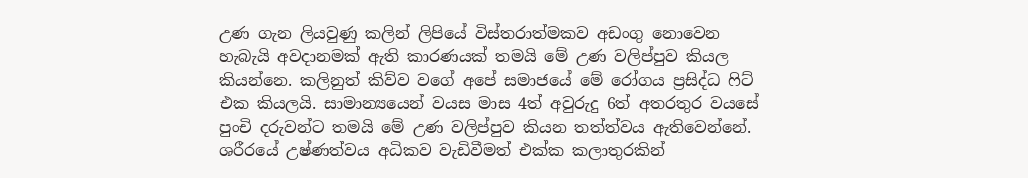උණ ගැන ලියවුණු කලින් ලිපියේ විස්තරාත්මකව අඩංගු නොවෙන හැබැයි අවදානමක් ඇති කාරණයක් තමයි මේ උණ වලිප්පුව කියල කියන්නෙ. කලිනුත් කිව්ව වගේ අපේ සමාජයේ මේ රෝගය ප්‍රසිද්ධ ෆිට් එක කියලයි. සාමාන්‍යයෙන් වයස මාස 4ත් අවුරුදු 6ත් අතරතුර වයසේ පුංචි දරුවන්ට තමයි මේ උණ වලිප්පුව කියන තත්ත්වය ඇතිවෙන්නේ. ශරීරයේ උෂ්ණත්වය අධිකව වැඩිවීමත් එක්ක කලාතුරකින්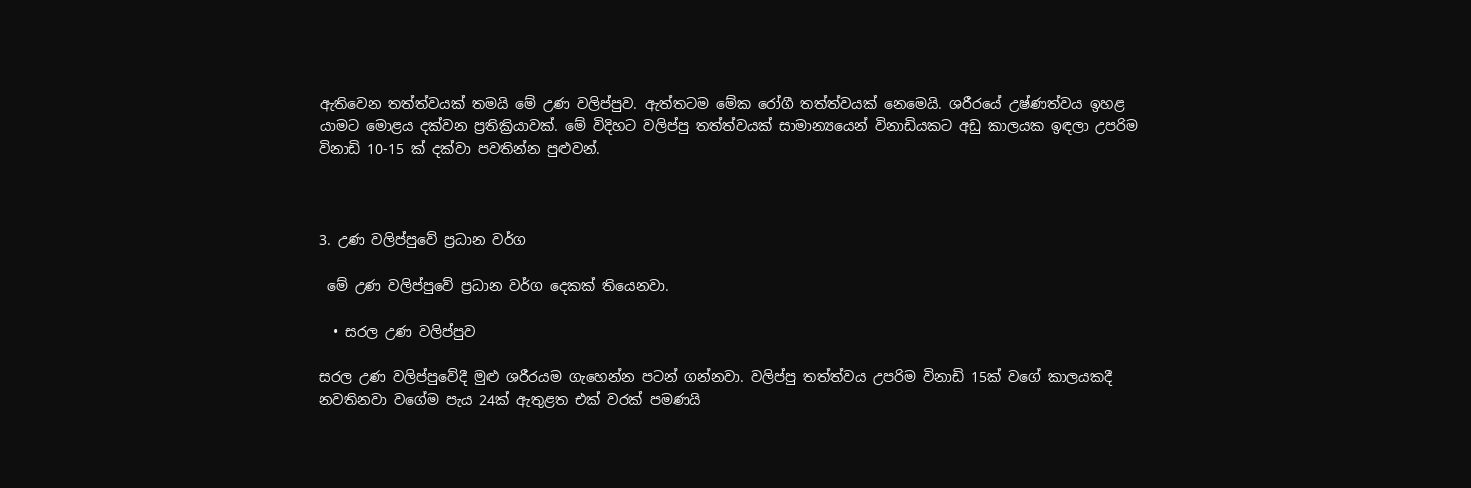ඇතිවෙන තත්ත්වයක් තමයි මේ උණ වලිප්පුව. ඇත්තටම මේක රෝගී තත්ත්වයක් නෙමෙයි. ශරීරයේ උෂ්ණත්වය ඉහළ යාමට මොළය දක්වන ප්‍රතික්‍රියාවක්. මේ විදිහට වලිප්පු තත්ත්වයක් සාමාන්‍යයෙන් විනාඩියකට අඩු කාලයක ඉඳලා උපරිම විනාඩි 10-15 ක් දක්වා පවතින්න පුළුවන්.



3. උණ වලිප්පුවේ ප්‍රධාන වර්ග

 මේ උණ වලිප්පුවේ ප්‍රධාන වර්ග දෙකක් තියෙනවා.

  • සරල උණ වලිප්පුව

සරල උණ වලිප්පුවේදී මුළු ශරීරයම ගැහෙන්න පටන් ගන්නවා. වලිප්පු තත්ත්වය උපරිම විනාඩි 15ක් වගේ කාලයකදී නවතිනවා වගේම පැය 24ක් ඇතුළත එක් වරක් පමණයි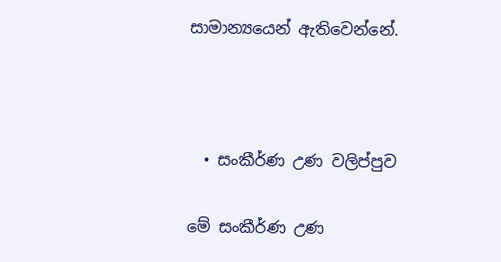සාමාන්‍යයෙන් ඇතිවෙන්නේ.



  • සංකීර්ණ උණ වලිප්පුව

මේ සංකීර්ණ උණ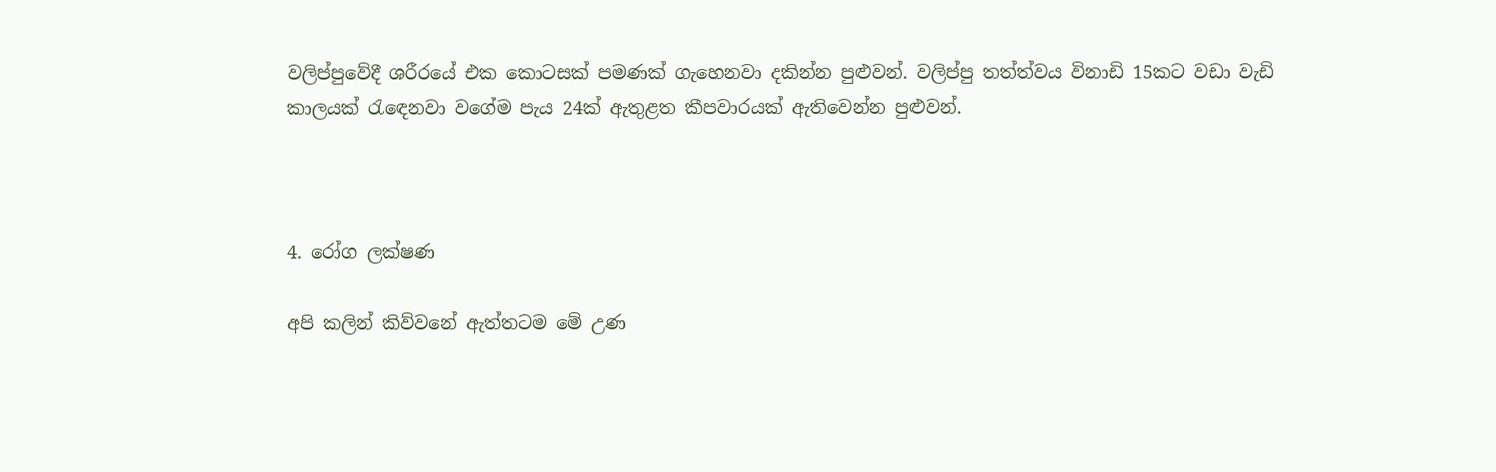වලිප්පුවේදී ශරීරයේ එක කොටසක් පමණක් ගැහෙනවා දකින්න පුළුවන්. වලිප්පු තත්ත්වය විනාඩි 15කට වඩා වැඩි කාලයක් රැඳෙනවා වගේම පැය 24ක් ඇතුළත කීපවාරයක් ඇතිවෙන්න පුළුවන්.



4. රෝග ලක්ෂණ

අපි කලින් කිව්වනේ ඇත්තටම මේ උණ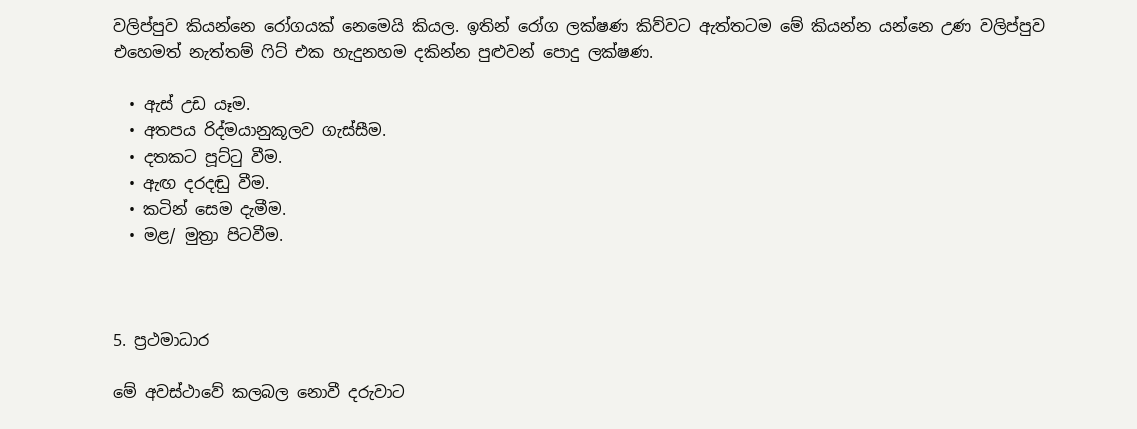වලිප්පුව කියන්නෙ රෝගයක් නෙමෙයි කියල. ඉතින් රෝග ලක්ෂණ කිව්වට ඇත්තටම මේ කියන්න යන්නෙ උණ වලිප්පුව එහෙමත් නැත්තම් ෆිට් එක හැදුනහම දකින්න පුළුවන් පොදු ලක්ෂණ.

  • ඇස් උඩ යෑම.
  • අතපය රිද්මයානුකූලව ගැස්සීම.
  • දතකට පූට්ටු වීම.
  • ඇඟ දරදඬු වීම.
  • කටින් සෙම දැමීම.
  • මළ/ මුත්‍රා පිටවීම.



5. ප්‍රථමාධාර

මේ අවස්ථාවේ කලබල නොවී දරුවාට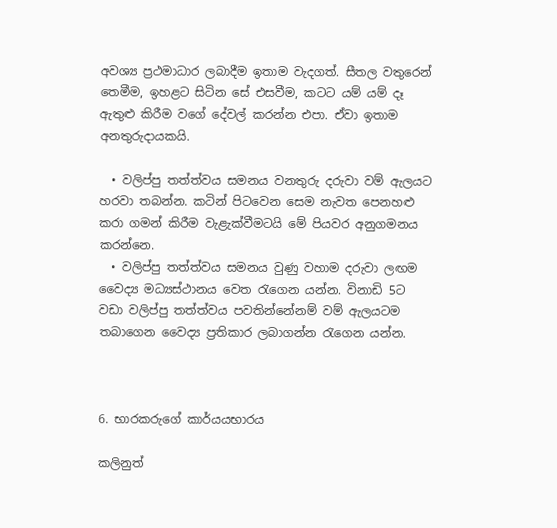අවශ්‍ය ප්‍රථමාධාර ලබාදීම ඉතාම වැදගත්. සීතල වතුරෙන් තෙමීම, ඉහළට සිටින සේ එසවීම, කටට යම් යම් දෑ ඇතුළු කිරීම වගේ දේවල් කරන්න එපා. ඒවා ඉතාම අනතුරුදායකයි.

  • වලිප්පු තත්ත්වය සමනය වනතුරු දරුවා වම් ඇලයට හරවා තබන්න. කටින් පිටවෙන සෙම නැවත පෙනහළු කරා ගමන් කිරීම වැළැක්වීමටයි මේ පියවර අනුගමනය කරන්නෙ.
  • වලිප්පු තත්ත්වය සමනය වුණු වහාම දරුවා ලඟම වෛද්‍ය මධ්‍යස්ථානය වෙත රැගෙන යන්න. විනාඩි 5ට වඩා වලිප්පු තත්ත්වය පවතින්නේනම් වම් ඇලයටම තබාගෙන වෛද්‍ය ප්‍රතිකාර ලබාගන්න රැගෙන යන්න.



6. භාරකරුගේ කාර්යයභාරය

කලිනුත්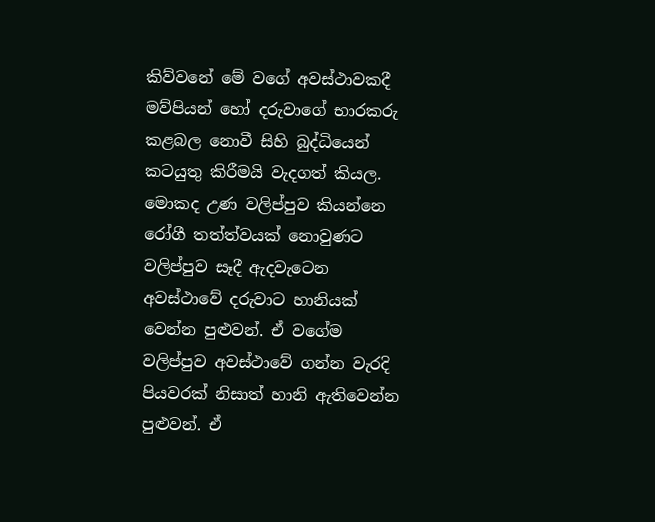කිව්වනේ මේ වගේ අවස්ථාවකදී මව්පියන් හෝ දරුවාගේ භාරකරු කළබල නොවී සිහි බුද්ධියෙන් කටයුතු කිරීමයි වැදගත් කියල. මොකද උණ වලිප්පුව කියන්නෙ රෝගී තත්ත්වයක් නොවුණට වලිප්පුව සෑදී ඇදවැටෙන අවස්ථාවේ දරුවාට හානියක් වෙන්න පුළුවන්. ඒ වගේම වලිප්පුව අවස්ථාවේ ගන්න වැරදි පියවරක් නිසාත් හානි ඇතිවෙන්න පුළුවන්. ඒ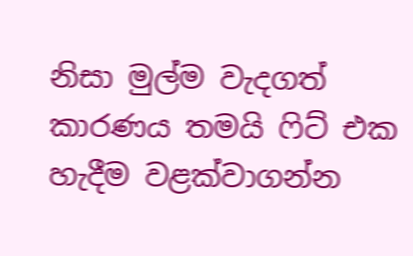නිසා මුල්ම වැදගත් කාරණය තමයි ෆිට් එක හැදීම වළක්වාගන්න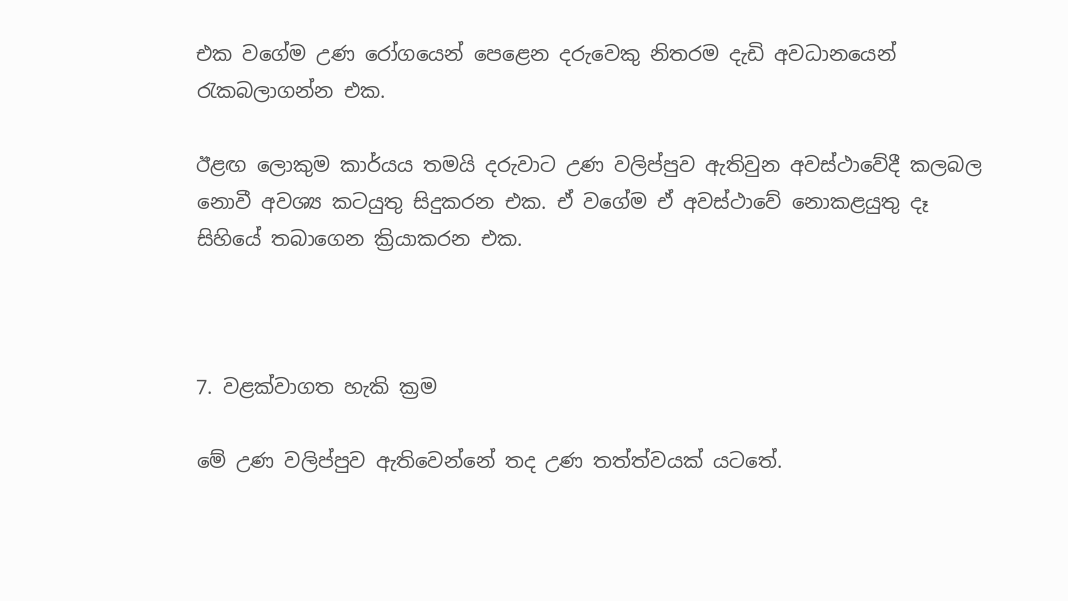එක වගේම උණ රෝගයෙන් පෙළෙන දරුවෙකු නිතරම දැඩි අවධානයෙන් රැකබලාගන්න එක.

ඊළඟ ලොකුම කාර්යය තමයි දරුවාට උණ වලිප්පුව ඇතිවුන අවස්ථාවේදී කලබල නොවී අවශ්‍ය කටයුතු සිදුකරන එක. ඒ වගේම ඒ අවස්ථාවේ නොකළයුතු දෑ සිහියේ තබාගෙන ක්‍රියාකරන එක.



7. වළක්වාගත හැකි ක්‍රම

මේ උණ වලිප්පුව ඇතිවෙන්නේ තද උණ තත්ත්වයක් යටතේ.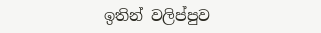ඉතින් වලිප්පුව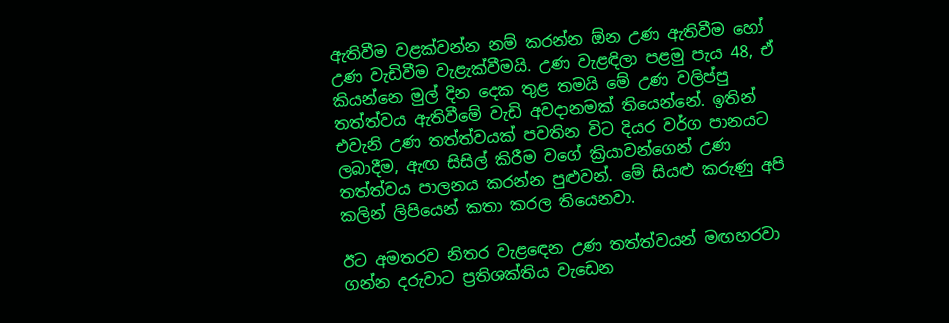ඇතිවීම වළක්වන්න නම් කරන්න ඕන උණ ඇතිවීම හෝ උණ වැඩිවීම වැළැක්වීමයි. උණ වැළඳිලා පළමු පැය 48, ඒ කියන්නෙ මුල් දින දෙක තුළ තමයි මේ උණ වලිප්පු තත්ත්වය ඇතිවීමේ වැඩි අවදානමක් තියෙන්නේ. ඉතින් එවැනි උණ තත්ත්වයක් පවතින විට දියර වර්ග පානයට ලබාදීම, ඇඟ සිසිල් කිරීම වගේ ක්‍රියාවන්ගෙන් උණ තත්ත්වය පාලනය කරන්න පුළුවන්. මේ සියළු කරුණු අපි කලින් ලිපියෙන් කතා කරල තියෙනවා.

ඊට අමතරව නිතර වැළඳෙන උණ තත්ත්වයන් මඟහරවා ගන්න දරුවාට ප්‍රතිශක්තිය වැඩෙන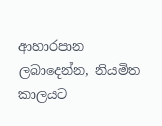ආහාරපාන ලබාදෙන්න, නියමිත කාලයට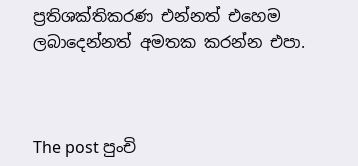ප්‍රතිශක්තිකරණ එන්නත් එහෙම ලබාදෙන්නත් අමතක කරන්න එපා.



The post පුංචි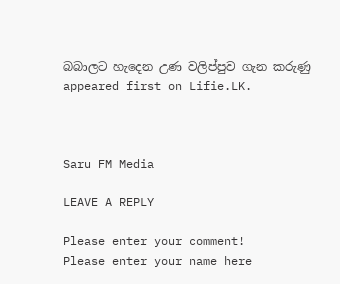බබාලට හැදෙන උණ වලිප්පුව ගැන කරුණු appeared first on Lifie.LK.



Saru FM Media

LEAVE A REPLY

Please enter your comment!
Please enter your name here